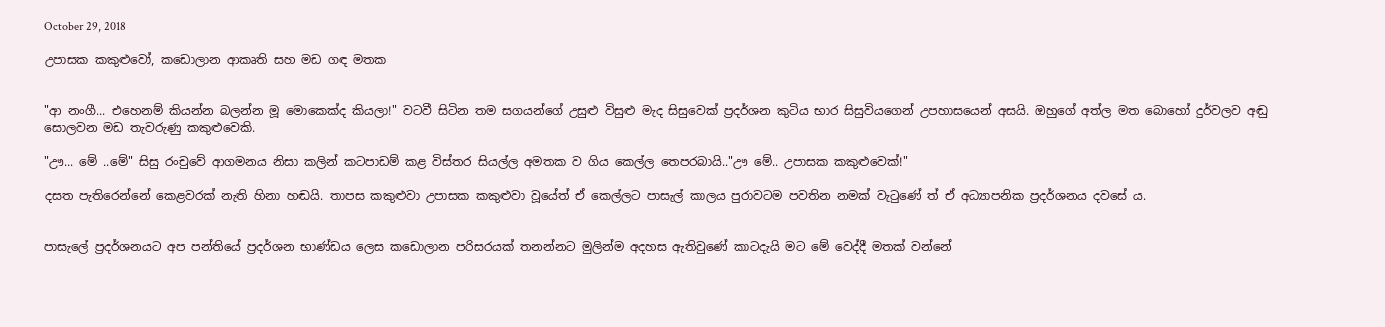October 29, 2018

උපාසක කකුළුවෝ, කඩොලාන ආකෘති සහ මඩ ගඳ මතක


"ආ නංගී... එහෙනම් කියන්න බලන්න මූ මොකෙක්ද කියලා!" වටවී සිටින තම සගයන්ගේ උසුළු විසුළු මැද සිසුවෙක් ප්‍රදර්ශන කුටිය භාර සිසුවියගෙන් උපහාසයෙන් අසයි. ඔහුගේ අත්ල මත බොහෝ දුර්වලව අඬු සොලවන මඩ තැවරුණු කකුළුවෙකි.

"ඌ... මේ ..මේ" සිසු රංචුවේ ආගමනය නිසා කලින් කටපාඩම් කළ විස්තර සියල්ල අමතක ව ගිය කෙල්ල තෙපරබායි.."ඌ මේ.. උපාසක කකුළුවෙක්!"

දසත පැතිරෙන්නේ කෙළවරක් නැති හිනා හඬයි. තාපස කකුළුවා උපාසක කකුළුවා වූයේත් ඒ කෙල්ලට පාසැල් කාලය පුරාවටම පවතින නමක් වැටුණේ ත් ඒ අධ්‍යාපනික ප්‍රදර්ශනය දවසේ ය.


පාසැලේ ප්‍රදර්ශනයට අප පන්තියේ ප්‍රදර්ශන භාණ්ඩය ලෙස කඩොලාන පරිසරයක් තනන්නට මුලින්ම අදහස ඇතිවුණේ කාටදැයි මට මේ වෙද්දී මතක් වන්නේ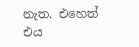නැත. එහෙත් එය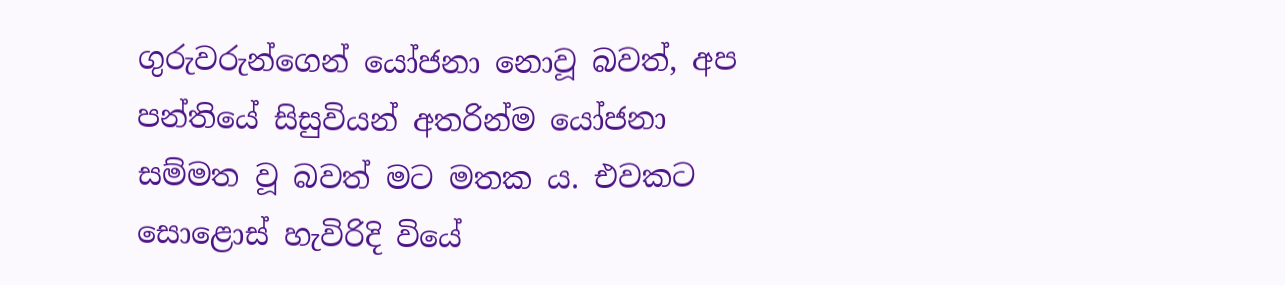ගුරුවරුන්ගෙන් යෝජනා නොවූ බවත්, අප පන්තියේ සිසුවියන් අතරින්ම යෝජනා සම්මත වූ බවත් මට මතක ය. එවකට සොළොස් හැවිරිදි වියේ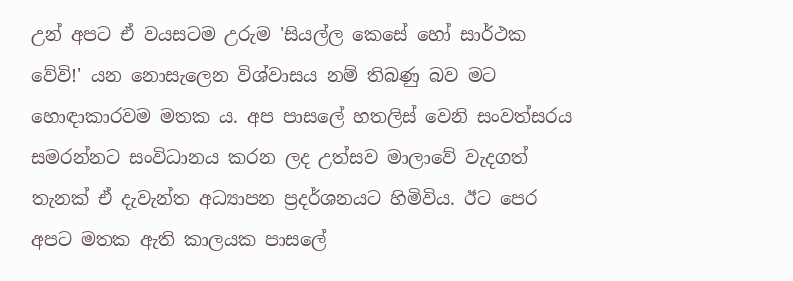උන් අපට ඒ වයසටම උරුම 'සියල්ල කෙසේ හෝ සාර්ථක වේවි!' යන නොසැලෙන විශ්වාසය නම් තිබණු බව මට හොඳාකාරවම මතක ය. අප පාසලේ හතලිස් වෙනි සංවත්සරය සමරන්නට සංවිධානය කරන ලද උත්සව මාලාවේ වැදගත් තැනක් ඒ දැවැන්ත අධ්‍යාපන ප්‍රදර්ශනයට හිමිවිය. ඊට පෙර අපට මතක ඇති කාලයක පාසලේ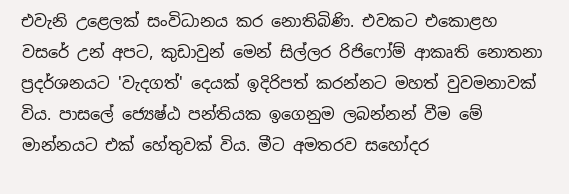එවැනි උළෙලක් සංවිධානය කර නොතිබිණි. එවකට එකොළහ වසරේ උන් අපට, කුඩාවුන් මෙන් සිල්ලර රිජිෆෝම් ආකෘති නොතනා ප්‍රදර්ශනයට 'වැදගත්' දෙයක් ඉදිරිපත් කරන්නට මහත් වුවමනාවක් විය. පාසලේ ජ්‍යෙෂ්ඨ පන්තියක ඉගෙනුම ලබන්නන් වීම මේ මාන්නයට එක් හේතුවක් විය. මීට අමතරව සහෝදර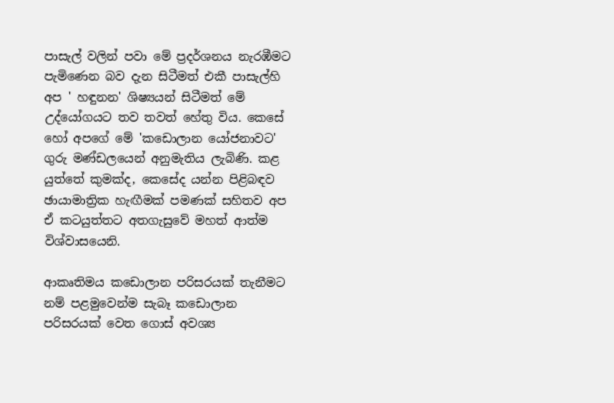පාසැල් වලින් පවා මේ ප්‍රදර්ශනය නැරඹීමට පැමිණෙන බව දැන සිටීමත් එකී පාසැල්හි අප ' හඳුනන' ශිෂ්‍යයන් සිටීමත් මේ උද්යෝගයට තව තවත් හේතු විය. කෙසේ හෝ අපගේ මේ 'කඩොලාන යෝජනාවට' ගුරු මණ්ඩලයෙන් අනුමැතිය ලැබිණි. කළ යුත්තේ කුමක්ද, කෙසේද යන්න පිළිබඳව ඡායාමාත්‍රික හැඟීමක් පමණක් සහිතව අප ඒ කටයුත්තට අතගැසුවේ මහත් ආත්ම විශ්වාසයෙනි.

ආකෘතිමය කඩොලාන පරිසරයක් තැනීමට නම් පළමුවෙන්ම සැබෑ කඩොලාන පරිසරයක් වෙත ගොස් අවශ්‍ය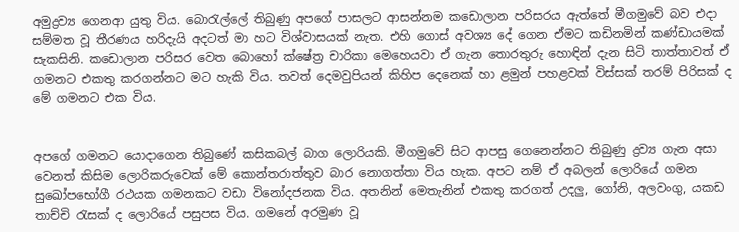අමුද්‍රව්‍ය ගෙනආ යුතු විය. බොරැල්ලේ තිබුණු අපගේ පාසලට ආසන්නම කඩොලාන පරිසරය ඇත්තේ මීගමුවේ බව එදා සම්මත වූ තීරණය හරිදැයි අදටත් මා හට විශ්වාසයක් නැත. එහි ගොස් අවශ්‍ය දේ ගෙන ඒමට කඩිනමින් කණ්ඩායමක් සැකසිනි. කඩොලාන පරිසර වෙත බොහෝ ක්ෂේත්‍ර චාරිකා මෙහෙයවා ඒ ගැන තොරතුරු හොඳින් දැන සිටි තාත්තාවත් ඒ ගමනට එකතු කරගන්නට මට හැකි විය. තවත් දෙමවුපියන් කිහිප දෙනෙක් හා ළමුන් පහළවක් විස්සක් තරම් පිරිසක් ද මේ ගමනට එක විය.


අපගේ ගමනට යොදාගෙන තිබුණේ කසිකබල් බාග ලොරියකි. මීගමුවේ සිට ආපසු ගෙනෙන්නට තිබුණු ද්‍රව්‍ය ගැන අසා වෙනත් කිසිම ලොරිකරුවෙක් මේ කොන්තරාත්තුව බාර නොගත්තා විය හැක. අපට නම් ඒ අබලන් ලොරියේ ගමන සුඛෝපභෝගී රථයක ගමනකට වඩා විනෝදජනක විය. අතනින් මෙතැනින් එකතු කරගත් උදලු, ගෝනි, අලවංගු, යකඩ තාච්චි රැසක් ද ලොරියේ පසුපස විය. ගමනේ අරමුණ වූ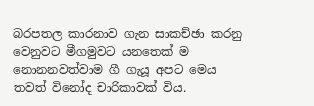බරපතල කාරනාව ගැන සාකච්ඡා කරනු වෙනුවට මීගමුවට යනතෙක් ම නොනනවත්වාම ගී ගැයූ අපට මෙය තවත් විනෝද චාරිකාවක් විය.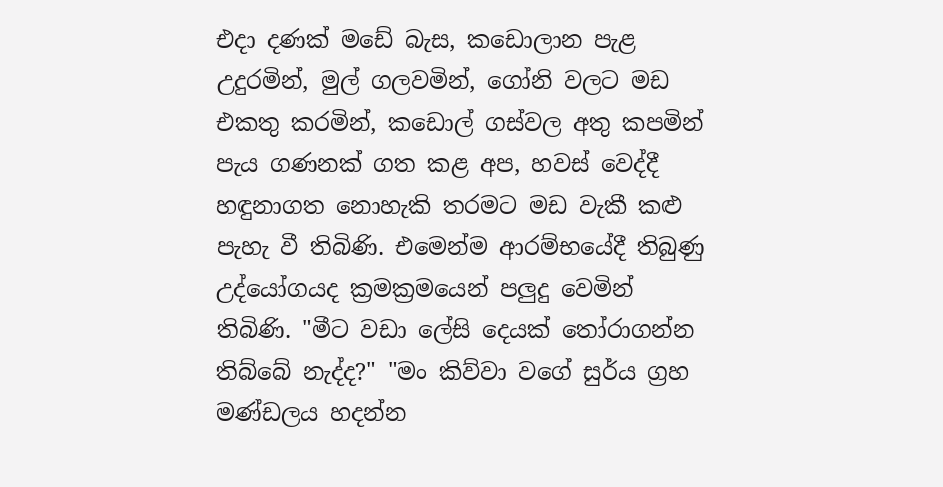එදා දණක් මඩේ බැස, කඩොලාන පැළ උදුරමින්, මුල් ගලවමින්, ගෝනි වලට මඩ එකතු කරමින්, කඩොල් ගස්වල අතු කපමින් පැය ගණනක් ගත කළ අප, හවස් වෙද්දී හඳුනාගත නොහැකි තරමට මඩ වැකී කළු පැහැ වී තිබිණි. එමෙන්ම ආරම්භයේදී තිබුණු උද්යෝගයද ක්‍රමක්‍රමයෙන් පලුදු වෙමින් තිබිණි. "මීට වඩා ලේසි දෙයක් තෝරාගන්න තිබ්බේ නැද්ද?" "මං කිව්වා වගේ සුර්ය ග්‍රහ මණ්ඩලය හදන්න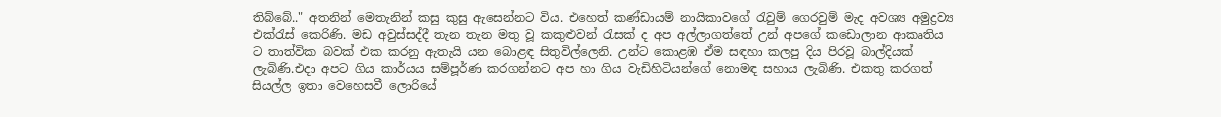තිබ්බේ.." අතනින් මෙතැනින් කසු කුසු ඇසෙන්නට විය. එහෙත් කණ්ඩායම් නායිකාවගේ රැවුම් ගෙරවුම් මැද අවශ්‍ය අමුද්‍රව්‍ය එක්රැස් කෙරිණි. මඩ අවුස්සද්දී තැන තැන මතු වූ කකුළුවන් රැසක් ද අප අල්ලාගත්තේ උන් අපගේ කඩොලාන ආකෘතිය ට තාත්වික බවක් එක කරනු ඇතැයි යන බොළඳ සිතුවිල්ලෙනි. උන්ට කොළඹ ඒම සඳහා කලපු දිය පිරවූ බාල්දියක් ලැබිණි.එදා අපට ගිය කාර්යය සම්පූර්ණ කරගන්නට අප හා ගිය වැඩිහිටියන්ගේ නොමඳ සහාය ලැබිණි. එකතු කරගත් සියල්ල ඉතා වෙහෙසවී ලොරියේ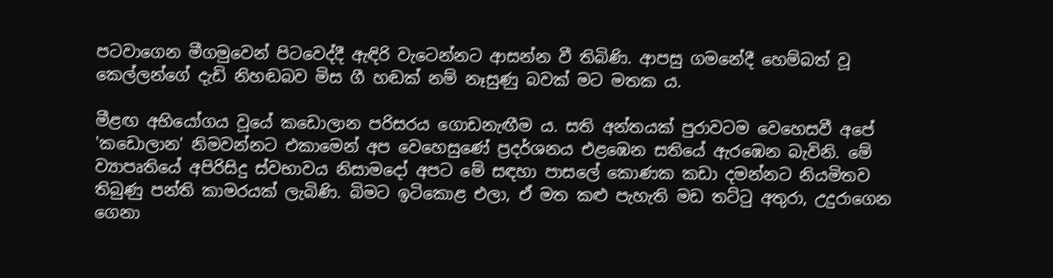පටවාගෙන මීගමුවෙන් පිටවෙද්දී ඇඳිරි වැටෙන්නට ආසන්න වී තිබිණි. ආපසු ගමනේදී හෙම්බත් වූ කෙල්ලන්ගේ දැඩි නිහඬබව මිස ගී හඬක් නම් නෑසුණු බවක් මට මතක ය.

මීළඟ අභියෝගය වූයේ කඩොලාන පරිසරය ගොඩනැඟීම ය. සති අන්තයක් පුරාවටම වෙහෙසවී අපේ 'කඩොලාන' නිමවන්නට එකාමෙන් අප වෙහෙසුණේ ප්‍රදර්ශනය එළඹෙන සතියේ ඇරඹෙන බැවිනි. මේ ව්‍යාපෘතියේ අපිරිසිදු ස්වභාවය නිසාමදෝ අපට මේ සඳහා පාසලේ කොණක කඩා දමන්නට නියමිතව තිබුණු පන්ති කාමරයක් ලැබිණි. බිමට ඉටිකොළ එලා, ඒ මත කළු පැහැති මඩ තට්ටු අතුරා, උදුරාගෙන ගෙනා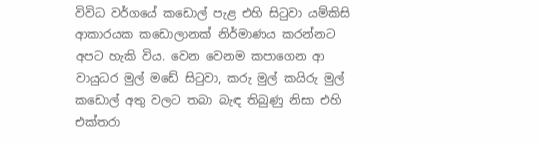විවිධ වර්ගයේ කඩොල් පැළ එහි සිටුවා යම්කිසි ආකාරයක කඩොලානක් නිර්මාණය කරන්නට අපට හැකි විය. වෙන වෙනම කපාගෙන ආ වායුධර මුල් මඩේ සිටුවා, කරු මුල් කයිරු මුල් කඩොල් අතු වලට තබා බැඳ තිබුණු නිසා එහි එක්තරා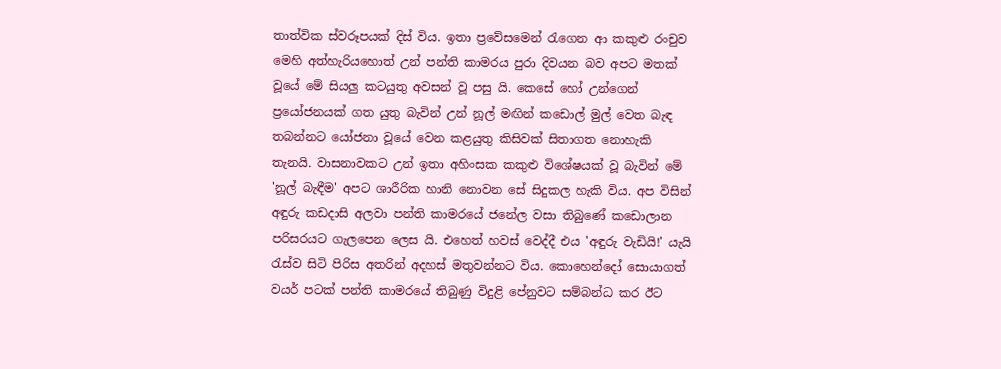තාත්වික ස්වරූපයක් දිස් විය. ඉතා ප්‍රවේසමෙන් රැගෙන ආ කකුළු රංචුව මෙහි අත්හැරියහොත් උන් පන්ති කාමරය පුරා දිවයන බව අපට මතක් වූයේ මේ සියලු කටයුතු අවසන් වූ පසු යි. කෙසේ හෝ උන්ගෙන් ප්‍රයෝජනයක් ගත යුතු බැවින් උන් නූල් මඟින් කඩොල් මුල් වෙත බැඳ තබන්නට යෝජනා වූයේ වෙන කළයුතු කිසිවක් සිතාගත නොහැකි තැනයි. වාසනාවකට උන් ඉතා අහිංසක කකුළු විශේෂයක් වූ බැවින් මේ 'නූල් බැඳීම' අපට ශාරීරික හානි නොවන සේ සිදුකල හැකි විය. අප විසින් අඳුරු කඩදාසි අලවා පන්ති කාමරයේ ජනේල වසා තිබුණේ කඩොලාන පරිසරයට ගැලපෙන ලෙස යි. එහෙත් හවස් වෙද්දී එය 'අඳුරු වැඩියි!' යැයි රැස්ව සිටි පිරිස අතරින් අදහස් මතුවන්නට විය. කොහෙන්දෝ සොයාගත් වයර් පටක් පන්ති කාමරයේ තිබුණු විදුළි පේනුවට සම්බන්ධ කර ඊට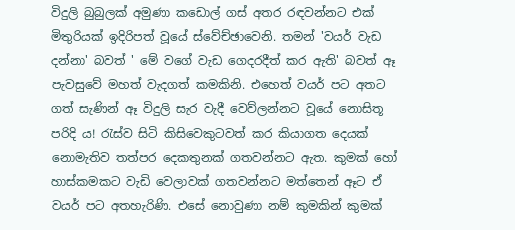විදුලි බුබුලක් අමුණා කඩොල් ගස් අතර රඳවන්නට එක් මිතුරියක් ඉදිරිපත් වූයේ ස්වේච්ඡාවෙනි. තමන් 'වයර් වැඩ දන්නා' බවත් ' මේ වගේ වැඩ ගෙදරදීත් කර ඇති' බවත් ඈ පැවසුවේ මහත් වැදගත් කමකිනි. එහෙත් වයර් පට අතට ගත් සැණින් ඈ විදුලි සැර වැදී වෙව්ලන්නට වූයේ නොසිතූ පරිදි ය! රැස්ව සිටි කිසිවෙකුටවත් කර කියාගත දෙයක් නොමැතිව තත්පර දෙකතුනක් ගතවන්නට ඇත. කුමක් හෝ හාස්කමකට වැඩි වෙලාවක් ගතවන්නට මත්තෙන් ඈට ඒ වයර් පට අතහැරිණි. එසේ නොවුණා නම් කුමකින් කුමක්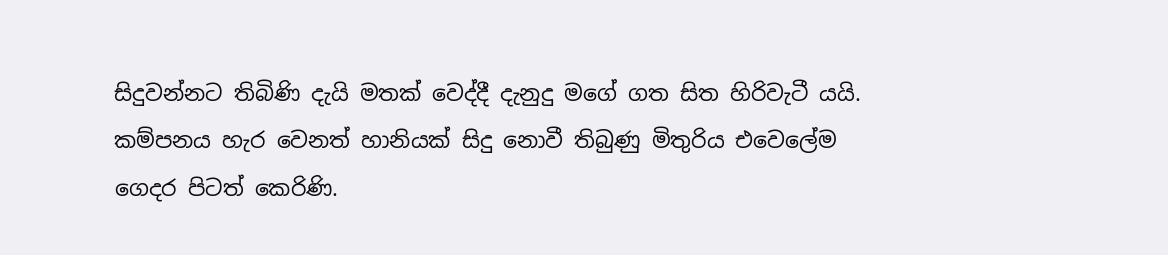සිදුවන්නට තිබිණි දැයි මතක් වෙද්දී දැනුදු මගේ ගත සිත හිරිවැටී යයි. කම්පනය හැර වෙනත් හානියක් සිදු නොවී තිබුණු මිතුරිය එවෙලේම ගෙදර පිටත් කෙරිණි.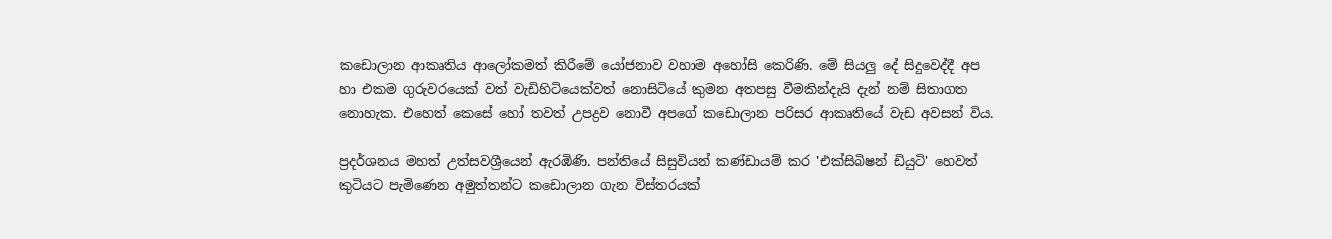කඩොලාන ආකෘතිය ආලෝකමත් කිරීමේ යෝජනාව වහාම අහෝසි කෙරිණි. මේ සියලු දේ සිදුවෙද්දී අප හා එකම ගුරුවරයෙක් වත් වැඩිහිටියෙක්වත් නොසිටියේ කුමන අතපසු වීමකින්දැයි දැන් නම් සිතාගත නොහැක. එහෙත් කෙසේ හෝ තවත් උපද්‍රව නොවී අපගේ කඩොලාන පරිසර ආකෘතියේ වැඩ අවසන් විය.

ප්‍රදර්ශනය මහත් උත්සවශ්‍රීයෙන් ඇරඹිණි. පන්තියේ සිසුවියන් කණ්ඩායම් කර 'එක්සිබිෂන් ඩියුටි' හෙවත් කුටියට පැමිණෙන අමුත්තන්ට කඩොලාන ගැන විස්තරයක්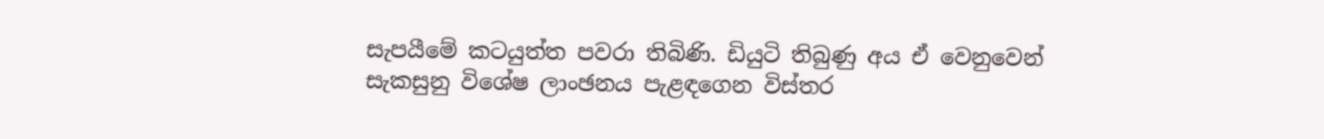සැපයීමේ කටයුත්ත පවරා තිබිණි. ඩියුටි තිබුණු අය ඒ වෙනුවෙන් සැකසුනු විශේෂ ලාංඡනය පැළඳගෙන විස්තර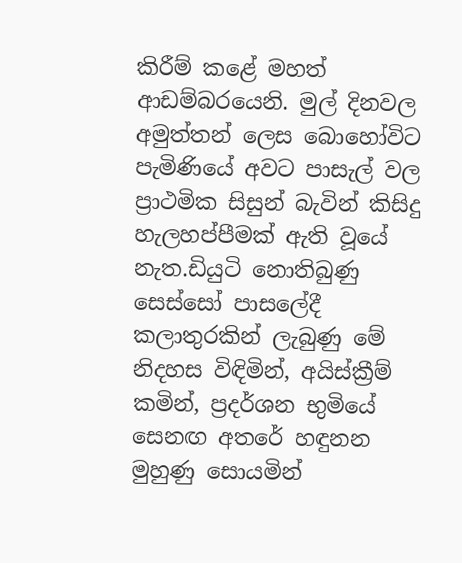කිරීම් කළේ මහත් ආඩම්බරයෙනි. මුල් දිනවල අමුත්තන් ලෙස බොහෝවිට පැමිණියේ අවට පාසැල් වල ප්‍රාථමික සිසුන් බැවින් කිසිදු හැලහප්පීමක් ඇති වූයේ නැත.ඩියුටි නොතිබුණු සෙස්සෝ පාසලේදී කලාතුරකින් ලැබුණු මේ නිදහස විඳිමින්, අයිස්ක්‍රීම් කමින්, ප්‍රදර්ශන භුමියේ සෙනඟ අතරේ හඳුනන මුහුණු සොයමින්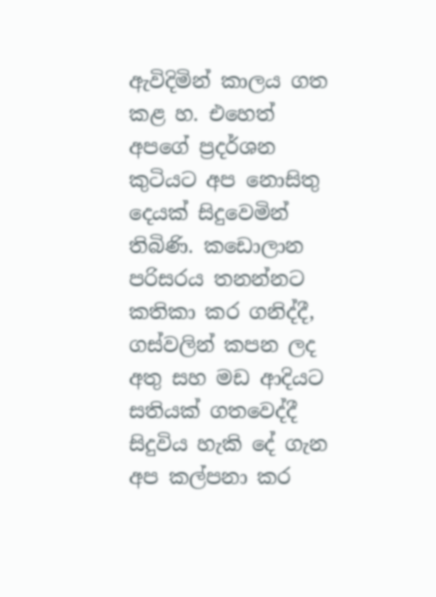ඇවිදිමින් කාලය ගත කළ හ. එහෙත් අපගේ ප්‍රදර්ශන කුටියට අප නොසිතු දෙයක් සිදුවෙමින් තිබිණි. කඩොලාන පරිසරය තනන්නට කතිකා කර ගනිද්දී, ගස්වලින් කපන ලද අතු සහ මඩ ආදියට සතියක් ගතවෙද්දී සිදුවිය හැකි දේ ගැන අප කල්පනා කර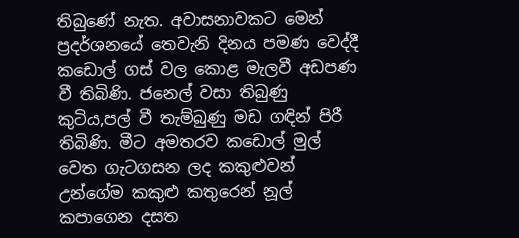තිබුණේ නැත. අවාසනාවකට මෙන් ප්‍රදර්ශනයේ තෙවැනි දිනය පමණ වෙද්දී කඩොල් ගස් වල කොළ මැලවී අඩපණ වී තිබිණි. ජනෙල් වසා තිබුණු කුටිය,පල් වී තැම්බුණු මඩ ගඳින් පිරී තිබිණි. මීට අමතරව කඩොල් මුල් වෙත ගැටගසන ලද කකුළුවන් උන්ගේම කකුළු කතුරෙන් නූල් කපාගෙන දසත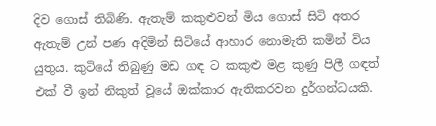දිව ගොස් තිබිණි. ඇතැම් කකුළුවන් මිය ගොස් සිටි අතර ඇතැම් උන් පණ අදිමින් සිටියේ ආහාර නොමැති කමින් විය යුතුය. කුටියේ තිබුණු මඩ ගඳ ට කකුළු මළ කුණු පිලී ගඳත් එක් වී ඉන් නිකුත් වූයේ ඔක්කාර ඇතිකරවන දුර්ගන්ධයකි.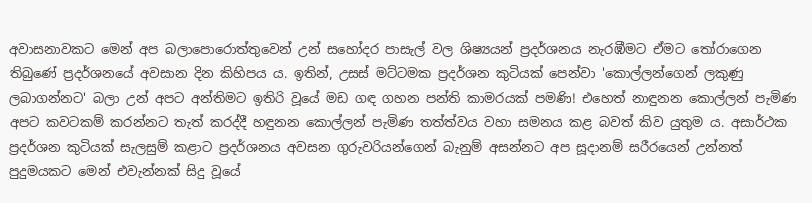අවාසනාවකට මෙන් අප බලාපොරොත්තුවෙන් උන් සහෝදර පාසැල් වල ශිෂ්‍යයන් ප්‍රදර්ශනය නැරඹීමට ඒමට තෝරාගෙන තිබුණේ ප්‍රදර්ශනයේ අවසාන දින කිහිපය ය. ඉතින්, උසස් මට්ටමක ප්‍රදර්ශන කුටියක් පෙන්වා 'කොල්ලන්ගෙන් ලකුණු ලබාගන්නට' බලා උන් අපට අන්තිමට ඉතිරි වූයේ මඩ ගඳ ගහන පන්ති කාමරයක් පමණි! එහෙත් නාඳුනන කොල්ලන් පැමිණ අපට කවටකම් කරන්නට තැත් කරද්දී හඳුනන කොල්ලන් පැමිණ තත්ත්වය වහා සමනය කළ බවත් කිව යුතුම ය. අසාර්ථක ප්‍රදර්ශන කුටියක් සැලසුම් කළාට ප්‍රදර්ශනය අවසන ගුරුවරියන්ගෙන් බැනුම් අසන්නට අප සූදානම් සරීරයෙන් උන්නත් පුදුමයකට මෙන් එවැන්නක් සිදු වූයේ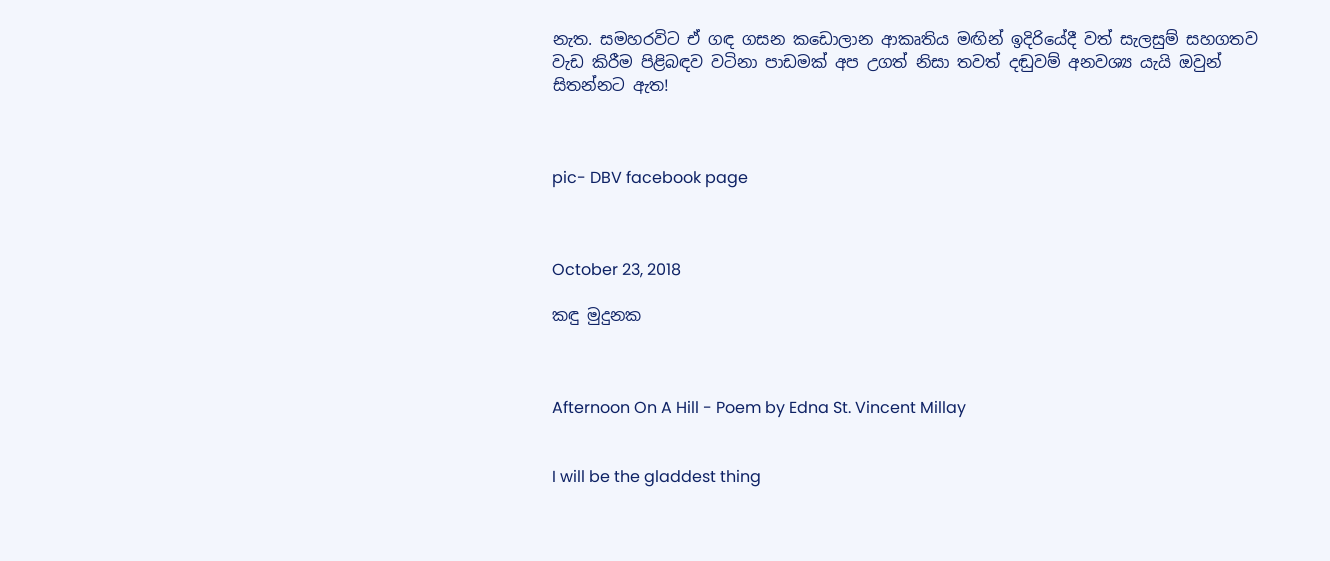නැත. සමහරවිට ඒ ගඳ ගසන කඩොලාන ආකෘතිය මඟින් ඉදිරියේදී වත් සැලසුම් සහගතව වැඩ කිරීම පිළිබඳව වටිනා පාඩමක් අප උගත් නිසා තවත් දඬුවම් අනවශ්‍ය යැයි ඔවුන් සිතන්නට ඇත!



pic- DBV facebook page



October 23, 2018

කඳු මුදුනක



Afternoon On A Hill - Poem by Edna St. Vincent Millay


I will be the gladdest thing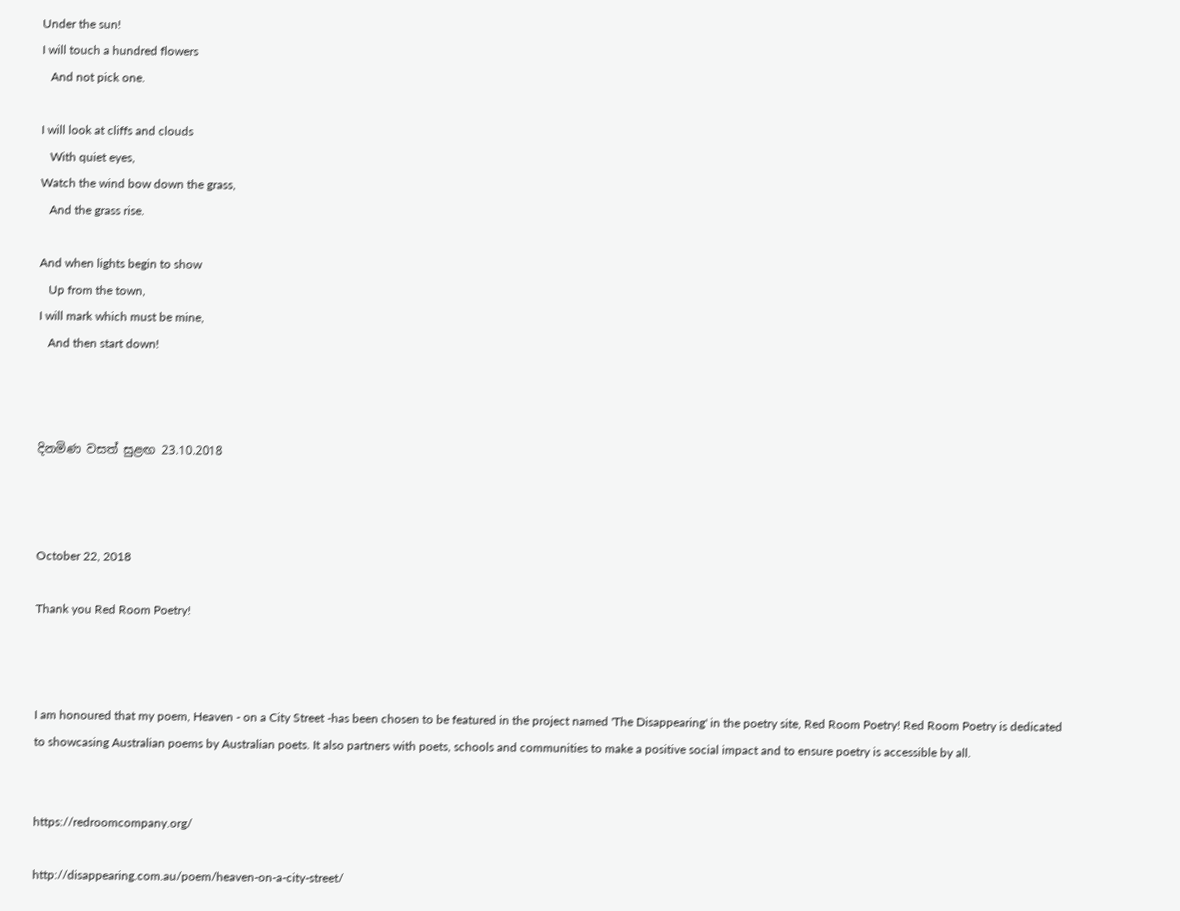Under the sun!
I will touch a hundred flowers
   And not pick one.

I will look at cliffs and clouds
   With quiet eyes,
Watch the wind bow down the grass,
   And the grass rise.

And when lights begin to show
   Up from the town,
I will mark which must be mine,
   And then start down!



දිනමිණ වසත් සුළඟ 23.10.2018



October 22, 2018

Thank you Red Room Poetry!



I am honoured that my poem, Heaven - on a City Street -has been chosen to be featured in the project named 'The Disappearing' in the poetry site, Red Room Poetry! Red Room Poetry is dedicated to showcasing Australian poems by Australian poets. It also partners with poets, schools and communities to make a positive social impact and to ensure poetry is accessible by all.


https://redroomcompany.org/

http://disappearing.com.au/poem/heaven-on-a-city-street/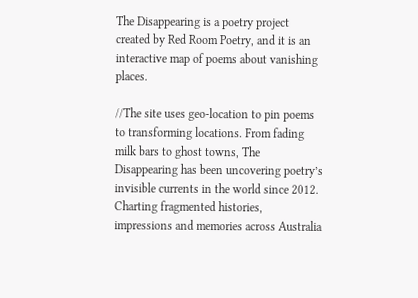The Disappearing is a poetry project created by Red Room Poetry, and it is an interactive map of poems about vanishing places.

//The site uses geo-location to pin poems to transforming locations. From fading milk bars to ghost towns, The Disappearing has been uncovering poetry’s invisible currents in the world since 2012. Charting fragmented histories, impressions and memories across Australia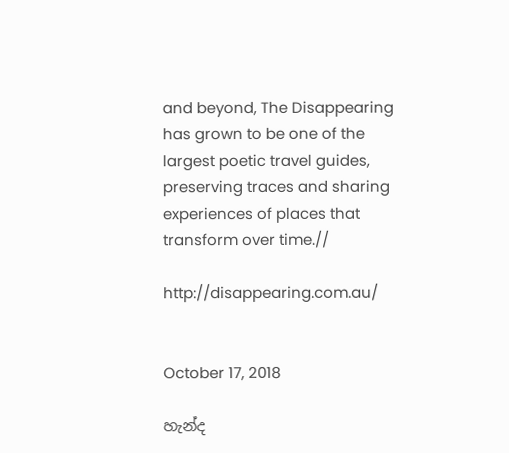and beyond, The Disappearing has grown to be one of the largest poetic travel guides, preserving traces and sharing experiences of places that transform over time.//

http://disappearing.com.au/


October 17, 2018

හැන්ද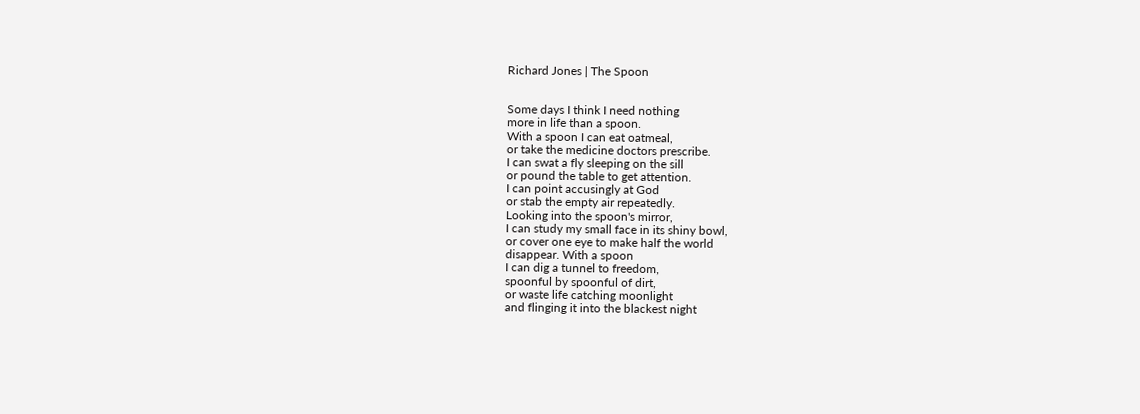Richard Jones | The Spoon


Some days I think I need nothing
more in life than a spoon.
With a spoon I can eat oatmeal,
or take the medicine doctors prescribe.
I can swat a fly sleeping on the sill
or pound the table to get attention.
I can point accusingly at God
or stab the empty air repeatedly.
Looking into the spoon's mirror,
I can study my small face in its shiny bowl,
or cover one eye to make half the world
disappear. With a spoon
I can dig a tunnel to freedom,
spoonful by spoonful of dirt,
or waste life catching moonlight
and flinging it into the blackest night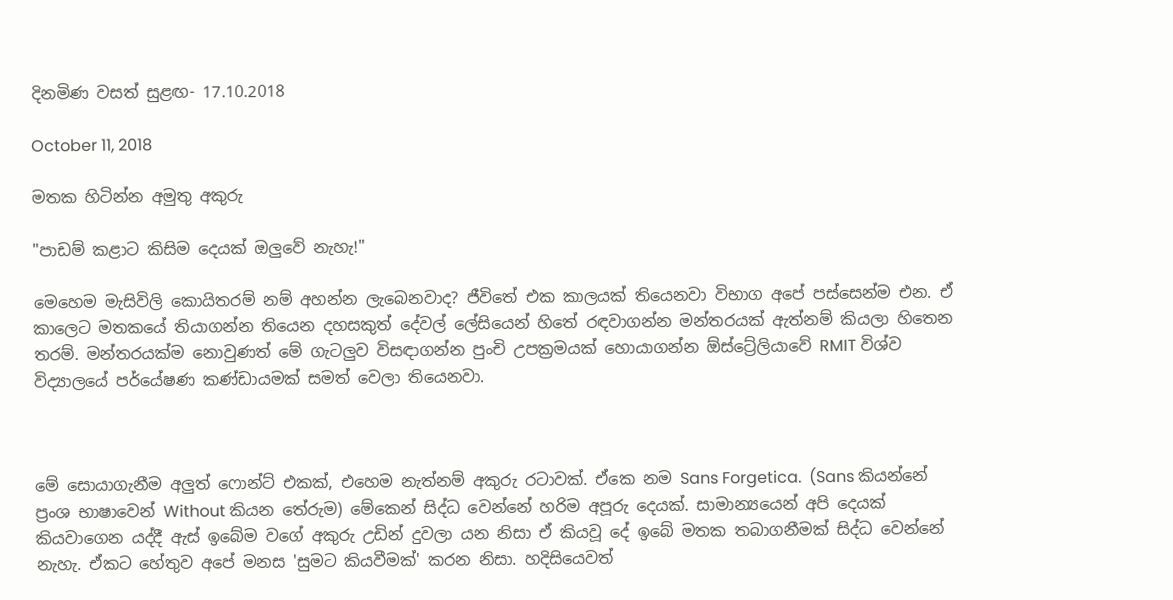දිනමිණ වසත් සුළඟ- 17.10.2018

October 11, 2018

මතක හිටින්න අමුතු අකුරු

"පාඩම් කළාට කිසිම දෙයක් ඔලුවේ නැහැ!"

මෙහෙම මැසිවිලි කොයිතරම් නම් අහන්න ලැබෙනවාද? ජීවිතේ එක කාලයක් තියෙනවා විභාග අපේ පස්සෙන්ම එන. ඒ කාලෙට මතකයේ තියාගන්න තියෙන දහසකුත් දේවල් ලේසියෙන් හිතේ රඳවාගන්න මන්තරයක් ඇත්නම් කියලා හිතෙන තරම්. මන්තරයක්ම නොවුණත් මේ ගැටලුව විසඳාගන්න පුංචි උපක්‍රමයක් හොයාගන්න ඕස්ට්‍රේලියාවේ RMIT විශ්ව විද්‍යාලයේ පර්යේෂණ කණ්ඩායමක් සමත් වෙලා තියෙනවා.



මේ සොයාගැනීම අලුත් ෆොන්ට් එකක්, එහෙම නැත්නම් අකුරු රටාවක්. ඒකෙ නම Sans Forgetica.  (Sans කියන්නේ ප්‍රංශ භාෂාවෙන් Without කියන තේරුම) මේකෙන් සිද්ධ වෙන්නේ හරිම අපූරු දෙයක්. සාමාන්‍යයෙන් අපි දෙයක් කියවාගෙන යද්දී ඇස් ඉබේම වගේ අකුරු උඩින් දුවලා යන නිසා ඒ කියවූ දේ ඉබේ මතක තබාගනීමක් සිද්ධ වෙන්නේ නැහැ. ඒකට හේතුව අපේ මනස 'සුමට කියවීමක්' කරන නිසා. හදිසියෙවත්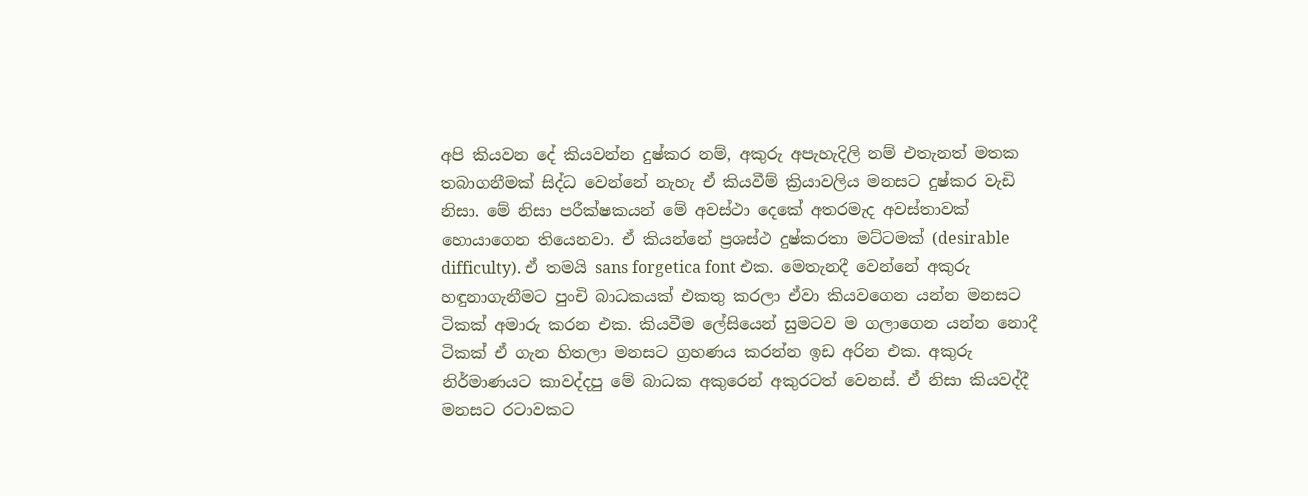අපි කියවන දේ කියවන්න දුෂ්කර නම්, අකුරු අපැහැදිලි නම් එතැනත් මතක තබාගනීමක් සිද්ධ වෙන්නේ නැහැ ඒ කියවීම් ක්‍රියාවලිය මනසට දුෂ්කර වැඩි නිසා. මේ නිසා පරීක්ෂකයන් මේ අවස්ථා දෙකේ අතරමැද අවස්තාවක් හොයාගෙන තියෙනවා. ඒ කියන්නේ ප්‍රශස්ථ දුෂ්කරතා මට්ටමක් (desirable difficulty). ඒ තමයි sans forgetica font එක. මෙතැනදී වෙන්නේ අකුරු හඳුනාගැනීමට පුංචි බාධකයක් එකතු කරලා ඒවා කියවගෙන යන්න මනසට ටිකක් අමාරු කරන එක. කියවීම ලේසියෙන් සුමටව ම ගලාගෙන යන්න නොදී ටිකක් ඒ ගැන හිතලා මනසට ග්‍රහණය කරන්න ඉඩ අරින එක. අකුරු නිර්මාණයට කාවද්දපු මේ බාධක අකුරෙන් අකුරටත් වෙනස්. ඒ නිසා කියවද්දී මනසට රටාවකට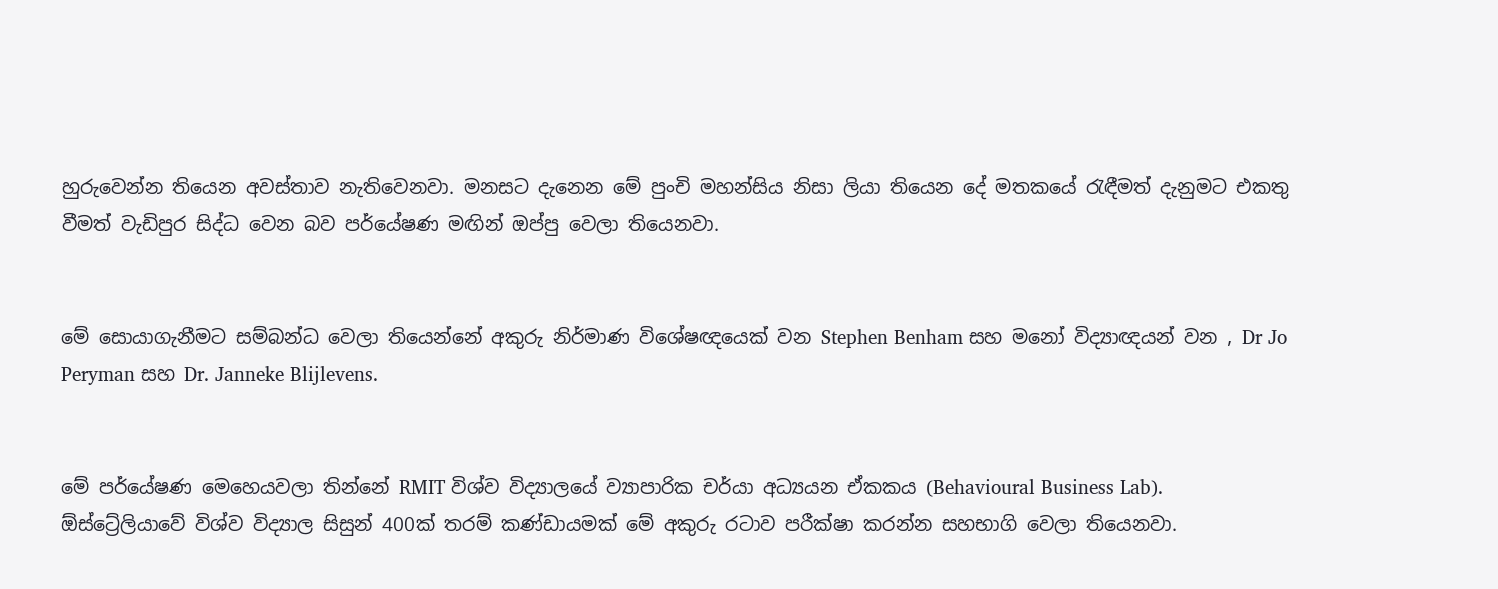හුරුවෙන්න තියෙන අවස්තාව නැතිවෙනවා. මනසට දැනෙන මේ පුංචි මහන්සිය නිසා ලියා තියෙන දේ මතකයේ රැඳීමත් දැනුමට එකතු වීමත් වැඩිපුර සිද්ධ වෙන බව පර්යේෂණ මඟින් ඔප්පු වෙලා තියෙනවා.


මේ සොයාගැනීමට සම්බන්ධ වෙලා තියෙන්නේ අකුරු නිර්මාණ විශේෂඥයෙක් වන Stephen Benham සහ මනෝ විද්‍යාඥයන් වන , Dr Jo Peryman සහ Dr. Janneke Blijlevens.


මේ පර්යේෂණ මෙහෙයවලා තින්නේ RMIT විශ්ව විද්‍යාලයේ ව්‍යාපාරික චර්යා අධ්‍යයන ඒකකය (Behavioural Business Lab). ඕස්ට්‍රේලියාවේ විශ්ව විද්‍යාල සිසුන් 400ක් තරම් කණ්ඩායමක් මේ අකුරු රටාව පරීක්ෂා කරන්න සහභාගි වෙලා තියෙනවා.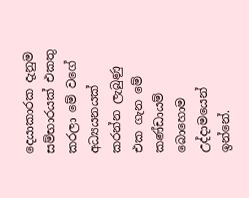දෙයාකාරක දැනුම සම්භාරයක් එකතු කරලා මේ වගේ අධ්‍යයනයක් කරන්න ලැබුණු එක ගැන මේ කණ්ඩායම් බොහොම උද්දාමයෙන් ඉන්නේ.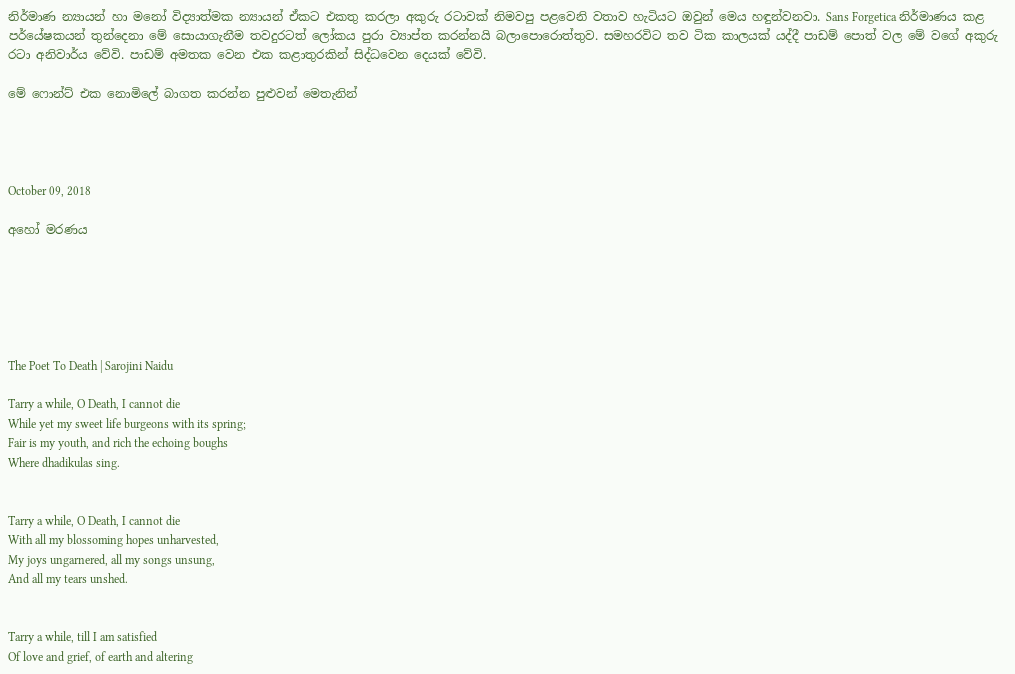නිර්මාණ න්‍යායන් හා මනෝ විද්‍යාත්මක න්‍යායන් ඒකට එකතු කරලා අකුරු රටාවක් නිමවපු පළවෙනි වතාව හැටියට ඔවුන් මෙය හඳුන්වනවා. Sans Forgetica නිර්මාණය කළ පර්යේෂකයන් තුන්දෙනා මේ සොයාගැනීම තවදුරටත් ලෝකය පුරා ව්‍යාප්ත කරන්නයි බලාපොරොත්තුව. සමහරවිට තව ටික කාලයක් යද්දී පාඩම් පොත් වල මේ වගේ අකුරු රටා අනිවාර්ය වේවි. පාඩම් අමතක වෙන එක කළාතුරකින් සිද්ධවෙන දෙයක් වේවි.

මේ ෆොන්ට් එක නොමිලේ බාගත කරන්න පුළුවන් මෙතැනින්




October 09, 2018

අහෝ මරණය






The Poet To Death | Sarojini Naidu

Tarry a while, O Death, I cannot die
While yet my sweet life burgeons with its spring;
Fair is my youth, and rich the echoing boughs
Where dhadikulas sing.


Tarry a while, O Death, I cannot die
With all my blossoming hopes unharvested,
My joys ungarnered, all my songs unsung,
And all my tears unshed.


Tarry a while, till I am satisfied
Of love and grief, of earth and altering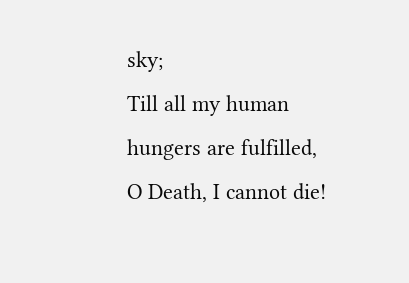sky;
Till all my human hungers are fulfilled,
O Death, I cannot die!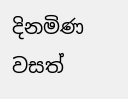දිනමිණ වසත්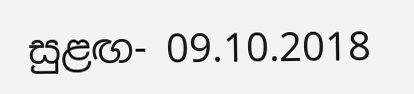සුළඟ- 09.10.2018